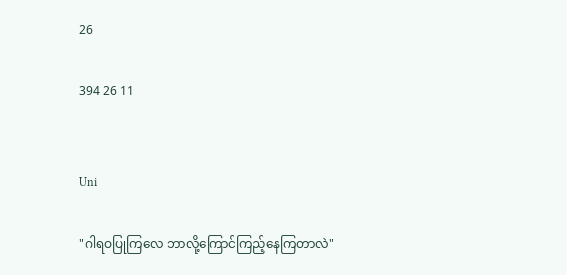26

394 26 11


Uni

"ဂါရဝပြုကြလေ ဘာလို့ကြောင်ကြည့်နေကြတာလဲ"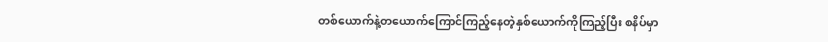တစ်ယောက်နဲ့တယောက်ကြောင်ကြည့်နေတဲ့နှစ်ယောက်ကိုကြည့်ပြီး စနိပ်မှာ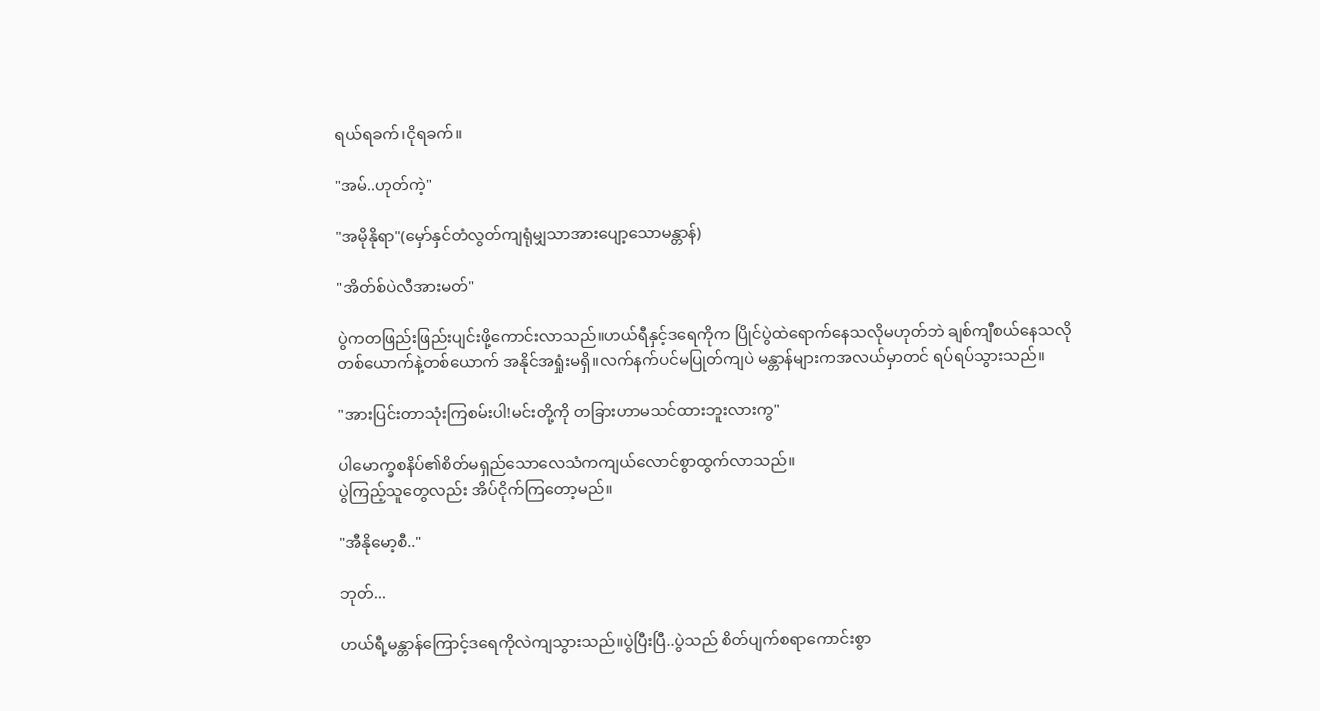ရယ်ရခက်၊ငိုရခက်။

"အမ်..ဟုတ်ကဲ့"

"အမိုနိုရာ"(မှော်နှင်တံလွတ်ကျရုံမျှသာအားပျော့သောမန္တာန်)

"အိတ်စ်ပဲလီအားမတ်"

ပွဲကတဖြည်းဖြည်းပျင်းဖို့ကောင်းလာသည်။ဟယ်ရီနှင့်ဒရေကိုက ပြိုင်ပွဲထဲရောက်နေသလိုမဟုတ်ဘဲ ချစ်ကျီစယ်နေသလို တစ်ယောက်နဲ့တစ်ယောက် အနိုင်အရှုံးမရှိ။လက်နက်ပင်မပြုတ်ကျပဲ မန္တာန်များကအလယ်မှာတင် ရပ်ရပ်သွားသည်။

"အားပြင်းတာသုံးကြစမ်းပါ!မင်းတို့ကို တခြားဟာမသင်ထားဘူးလားကွ"

ပါမောက္ခစနိပ်၏စိတ်မရှည်သောလေသံကကျယ်လောင်စွာထွက်လာသည်။
ပွဲကြည့်သူတွေလည်း အိပ်ငိုက်ကြတော့မည်။

"အီနိုမော့စီ.."

ဘုတ်...

ဟယ်ရီ့မန္တာန်ကြောင့်ဒရေကိုလဲကျသွားသည်။ပွဲပြီးပြီ..ပွဲသည် စိတ်ပျက်စရာကောင်းစွာ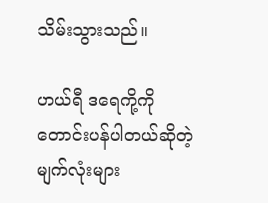သိမ်းသွားသည်။

ဟယ်ရီ ဒရေကို့ကို တောင်းပန်ပါတယ်ဆိုတဲ့မျက်လုံးများ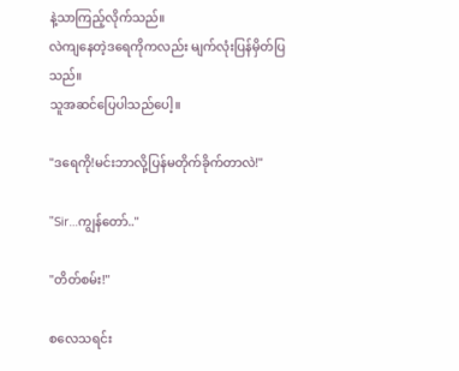နဲ့သာကြည့်လိုက်သည်။
လဲကျနေတဲ့ဒရေကိုကလည်း မျက်လုံးပြန်မှိတ်ပြသည်။
သူအဆင်ပြေပါသည်ပေါ့။

"ဒရေကို!မင်းဘာလို့ပြန်မတိုက်ခိုက်တာလဲ!"

"Sir...ကျွန်တော်.."

"တိတ်စမ်း!"

စလေသရင်း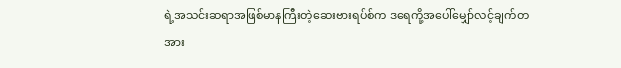ရဲ့အသင်းဆရာအဖြစ်မာနကြီးတဲ့ဆေးဗားရပ်စ်က ဒရေကို့အပေါ်မျှော်လင့်ချက်တအား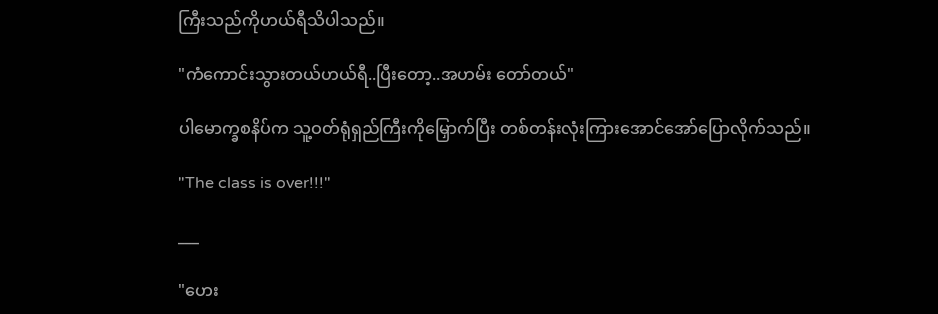ကြီးသည်ကိုဟယ်ရီသိပါသည်။

"ကံကောင်းသွားတယ်ဟယ်ရီ..ပြီးတော့..အဟမ်း တော်တယ်"

ပါမောက္ခစနိပ်က သူ့ဝတ်ရုံရှည်ကြီးကိုမြှောက်ပြီး တစ်တန်းလုံးကြားအောင်အော်ပြောလိုက်သည်။

"The class is over!!!"

___

"ဟေး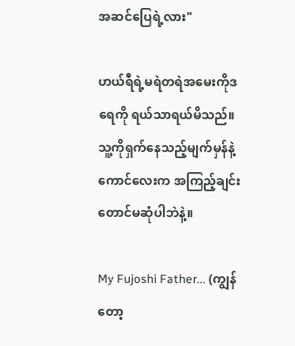အဆင်ပြေရဲ့လား"

ဟယ်ရီရဲ့မရဲတရဲအမေးကိုဒရေကို ရယ်သာရယ်မိသည်။
သူ့ကိုရှက်နေသည့်မျက်မှန်နဲ့ကောင်လေးက အကြည့်ချင်းတောင်မဆုံပါဘဲနဲ့။

My Fujoshi Father... (ကျွန်တော့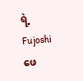ရဲ့ Fujoshi ဖေ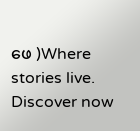ဖေ )Where stories live. Discover now